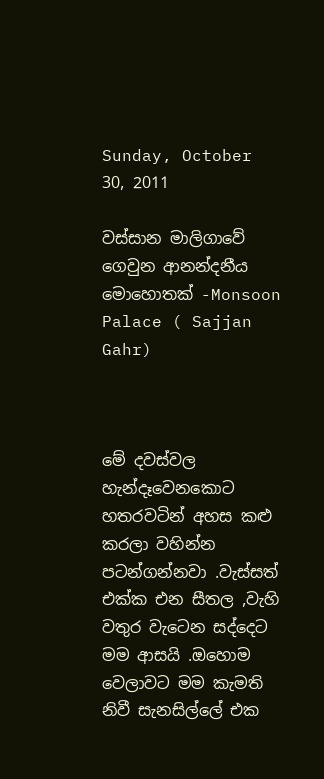Sunday, October 30, 2011

වස්සාන මාලිගාවේ ගෙවුන ආනන්දනීය මොහොතක් -Monsoon Palace ( Sajjan Gahr)



මේ දවස්වල හැන්දෑවෙනකොට හතරවටින් අහස කළු කරලා වහින්න පටන්ගන්නවා .වැස්සත් එක්ක එන සීතල ,වැහි වතුර වැටෙන සද්දෙට මම ආසයි .ඔහොම වෙලාවට මම කැමති නිවී සැනසිල්ලේ එක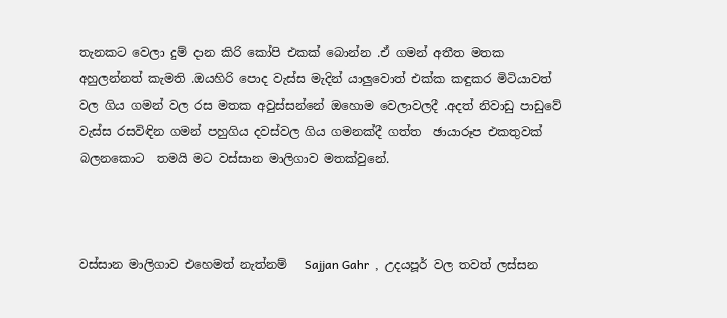තැනකට වෙලා දුම් දාන කිරි කෝපි එකක් බොන්න .ඒ ගමන් අතීත මතක අහුලන්නත් කැමති .ඔයහිරි පොද වැස්ස මැදින් යාලුවොත් එක්ක කඳුකර මිටියාවත් වල ගිය ගමන් වල රස මතක අවුස්සන්නේ ඔහොම වෙලාවලදී .අදත් නිවාඩු පාඩුවේ වැස්ස රසවිඳින ගමන් පහුගිය දවස්වල ගිය ගමනක්දී ගත්ත  ඡායාරූප එකතුවක් බලනකොට  තමයි මට වස්සාන මාලිගාව මතක්වුනේ.



වස්සාන මාලිගාව එහෙමත් නැත්නම්   Sajjan Gahr  ,  උදයපූර් වල තවත් ලස්සන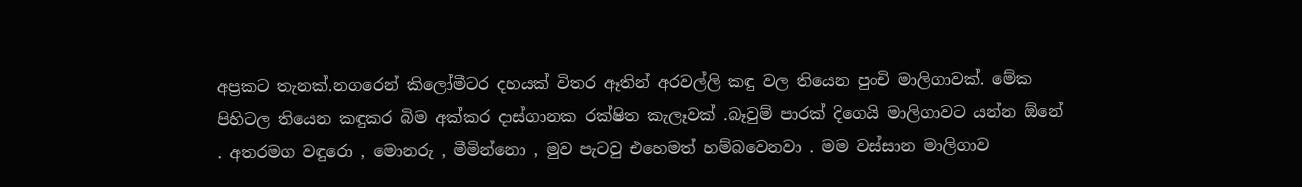අප්‍රකට තැනක්.නගරෙන් කිලෝමීටර දහයක් විතර ඈතින් අරවල්ලි කඳු වල තියෙන පුංචි මාලිගාවක්. මේක පිහිටල තියෙන කඳුකර බිම අක්කර දාස්ගානක රක්ෂිත කැලෑවක් .බෑවුම් පාරක් දිගෙයි මාලිගාවට යන්න ඕනේ . අතරමග වඳුරො , මොනරු , මීමින්නො , මුව පැටවු එහෙමත් හම්බවෙනවා . මම වස්සාන මාලිගාව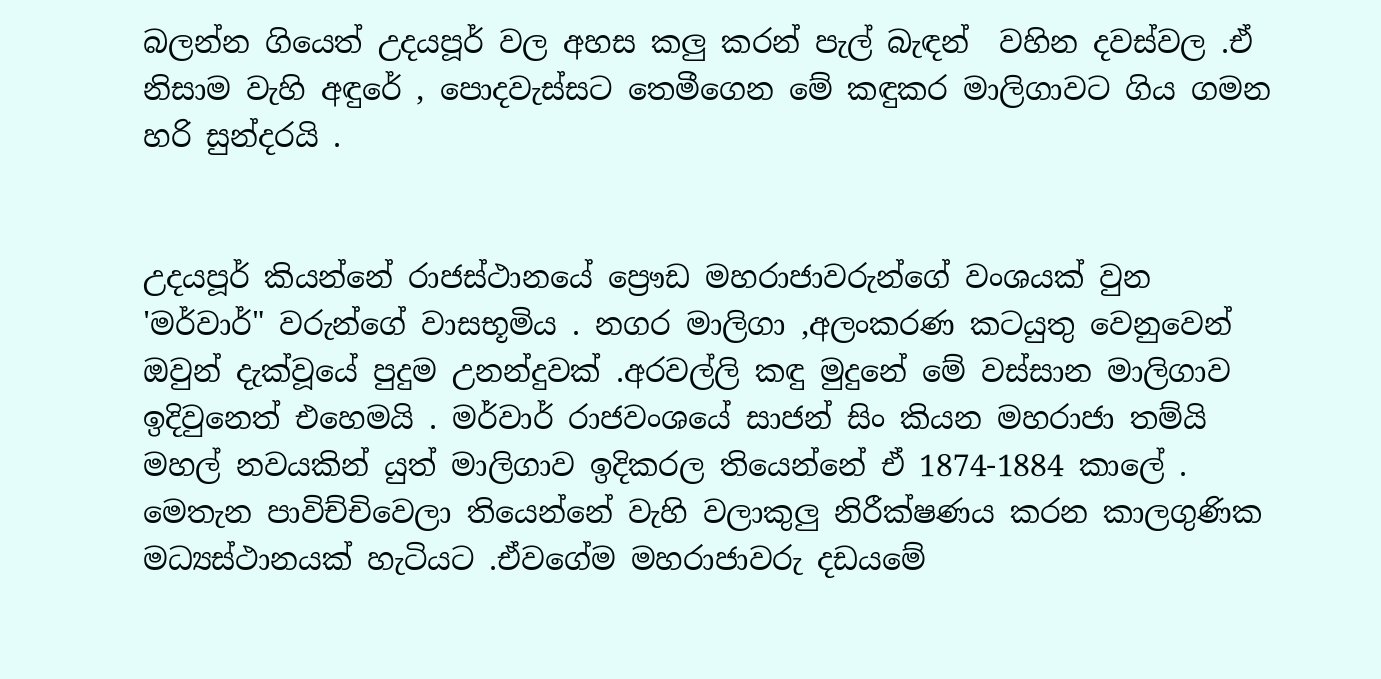බලන්න ගියෙත් උදයපූර් වල අහස කලු කරන් පැල් බැඳන්  වහින දවස්වල .ඒ නිසාම වැහි අඳුරේ , පොදවැස්සට තෙමීගෙන මේ කඳුකර මාලිගාවට ගිය ගමන හරි සුන්දරයි .


උදයපූර් කියන්නේ රාජස්ථානයේ ප්‍රෞඩ මහරාජාවරුන්ගේ වංශයක් වුන 'මර්වාර්" වරුන්ගේ වාසභූමිය . නගර මාලිගා ,අලංකරණ කටයුතු වෙනුවෙන් ඔවුන් දැක්වූයේ පුදුම උනන්දුවක් .අරවල්ලි කඳු මුදුනේ මේ වස්සාන මාලිගාව ඉදිවුනෙත් එහෙමයි . මර්වාර් රාජවංශයේ සාජන් සිං කියන මහරාජා තම්යි මහල් නවයකින් යුත් මාලිගාව ඉදිකරල තියෙන්නේ ඒ 1874-1884 කාලේ . මෙතැන පාවිච්චිවෙලා තියෙන්නේ වැහි වලාකුලු නිරීක්ෂණය කරන කාලගුණික මධ්‍යස්ථානයක් හැටියට .ඒවගේම මහරාජාවරු දඩයමේ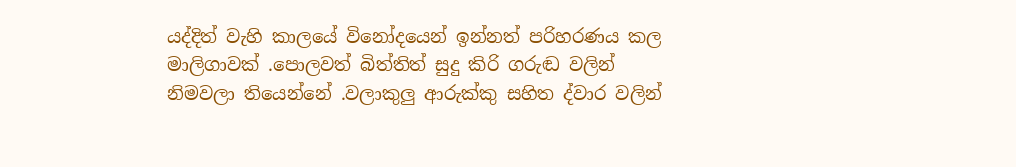යද්දිත් වැහි කාලයේ විනෝදයෙන් ඉන්නත් පරිහරණය කල මාලිගාවක් .පොලවත් බිත්තිත් සුදු කිරි ගරුඬ වලින් නිමවලා තියෙන්නේ .වලාකුලු ආරුක්කු සහිත ද්වාර වලින්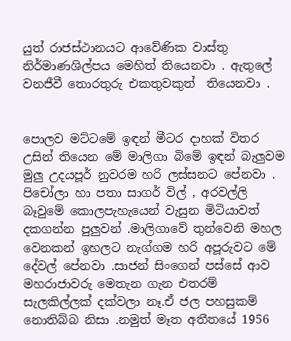යුත් රාජස්ථානයට ආවේණික වාස්තු නිර්මාණශිල්පය මෙහිත් තියෙනවා . ඇතුලේ වනජීවී තොරතුරු එකතුවකුත්  තියෙනවා .


පොලව මට්ටමේ ඉඳන් මීටර දාහක් විතර උසින් තියෙන මේ මාලිගා බිමේ ඉඳන් බැලුවම මුලු උදයපූර් නුවරම හරි ලස්සනට පේනවා . පිචෝලා හා පතා සාගර් විල් , අරවල්ලි බෑවුමේ කොලපැහැයෙන් වැසුන මිටියාවත් දකගන්න පුලුවන් .මාලිගාවේ තුන්වෙනි මහල වෙනකන් ඉහලට නැග්ගම හරි අපූරුවට මේ දේවල් පේනවා .සාජන් සිංගෙන් පස්සේ ආව මහරාජාවරු මෙතැන ගැන එතරම් සැලකිල්ලක් දක්වලා නෑ.ඒ ජල පහසුකම් නොතිබ්බ නිසා .නමුත් මෑත අතීතයේ 1956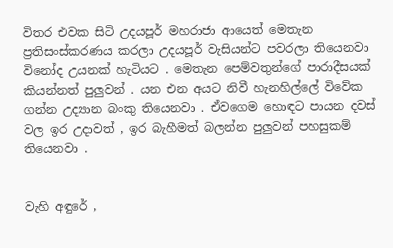විතර එවක සිටි උදයපූර් මහරාජා ආයෙත් මෙතැන  ප්‍රතිසංස්කරණය කරලා උදයපූර් වැසියන්ට පවරලා තියෙනවා විනෝද උයනක් හැටියට . මෙතැන පෙම්වතුන්ගේ පාරාදීසයක් කියන්නත් පුලුවන් . යන එන අයට නිවී හැනහිල්ලේ විවේක ගන්න උද්‍යාන බංකු තියෙනවා . ඒවගෙම හොඳට පායන දවස් වල ඉර උදාවත් , ඉර බැහීමත් බලන්න පුලුවන් පහසුකම් තියෙනවා .


වැහි අඳුරේ ,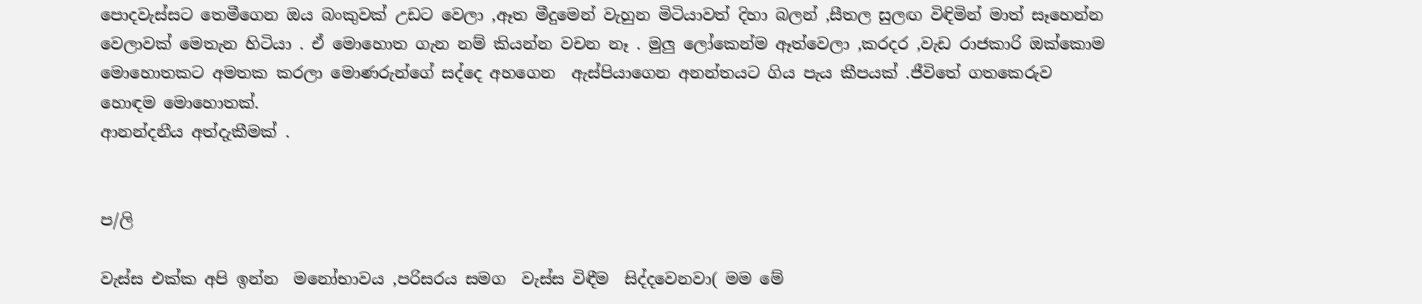පොදවැස්සට තෙමීගෙන ඔය බංකුවක් උඩට වෙලා ,ඈත මීදුමෙන් වැහුන මිටියාවත් දිහා බලන් ,සීතල සුලඟ විඳිමින් මාත් සෑහෙන්න වෙලාවක් මෙතැන හිටියා . ඒ මොහොත ගැන නම් කියන්න වචන නෑ . මුලු ලෝකෙන්ම ඈත්වෙලා ,කරදර ,වැඩ රාජකාරි ඔක්කොම මොහොතකට අමතක කරලා මොණරුන්ගේ සද්දෙ අහගෙන  ඇස්පියාගෙන අනන්තයට ගිය පැය කීපයක් .ජීවිතේ ගතකෙරුව හොඳම මොහොතක්.
ආනන්දනීය අත්දැකීමක් .


ප/ලි

වැස්ස එක්ක අපි ඉන්න  මනෝභාවය ,පරිසරය සමග  වැස්ස විඳීම  සිද්දවෙනවා( මම මේ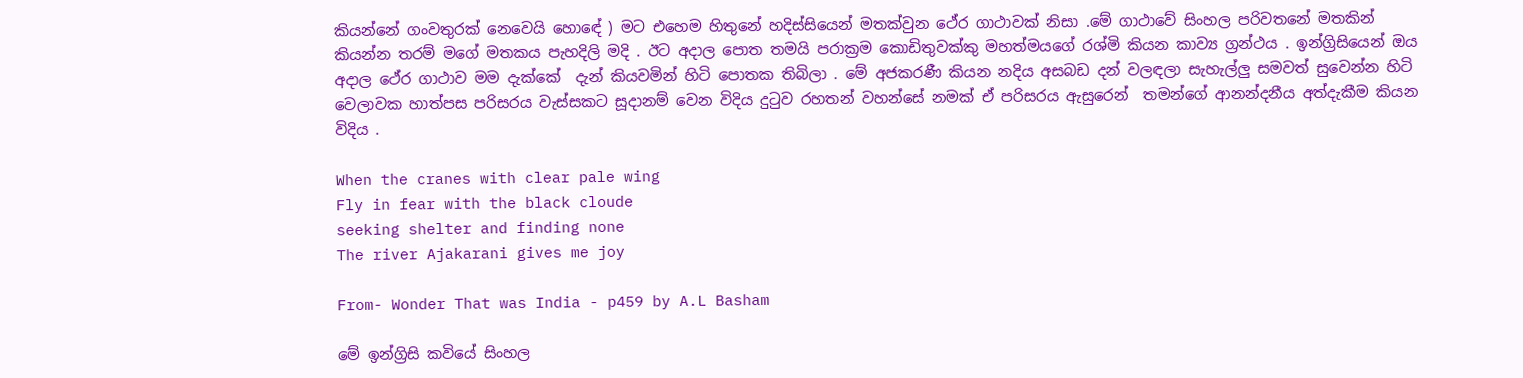කියන්නේ ගංවතුරක් නෙවෙයි හොඳේ ) මට එහෙම හිතුනේ හදිස්සියෙන් මතක්වුන ථේර ගාථාවක් නිසා .මේ ගාථාවේ සිංහල පරිවතනේ මතකින් කියන්න තරම් මගේ මතකය පැහදිලි මදි . ඊට අදාල පොත තමයි පරාක්‍රම කොඩිතුවක්කු මහත්මයගේ රශ්මි කියන කාව්‍ය ග්‍රන්ථය . ඉන්ග්‍රිසියෙන් ඔය අදාල ථේර ගාථාව මම දැක්කේ  දැන් කියවමින් හිටි පොතක තිබිලා . මේ අජකරණී කියන නදිය අසබඩ දන් වලඳලා සැහැල්ලු සමවත් සුවෙන්න හිටි වෙලාවක හාත්පස පරිසරය වැස්සකට සූදානම් වෙන විදිය දුටුව රහතන් වහන්සේ නමක් ඒ පරිසරය ඇසුරෙන්  තමන්ගේ ආනන්දනීය අත්දැකීම කියන විදිය .

When the cranes with clear pale wing
Fly in fear with the black cloude
seeking shelter and finding none
The river Ajakarani gives me joy

From- Wonder That was India - p459 by A.L Basham

මේ ඉන්ග්‍රිසි කවියේ සිංහල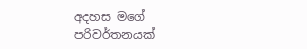අදහස මගේ පරිවර්තනයක්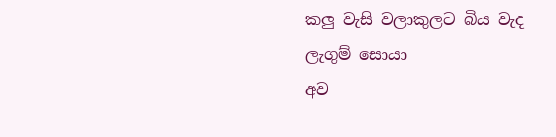කලු වැසි වලාකුලට බිය වැද
ලැගුම් සොයා
අව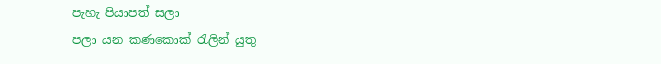පැහැ පියාපත් සලා
පලා යන කණකොක් රැලින් යුතු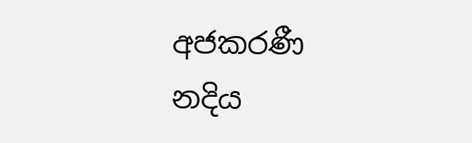අජකරණී නදිය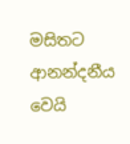මසිතට ආනන්දනීය වෙයි